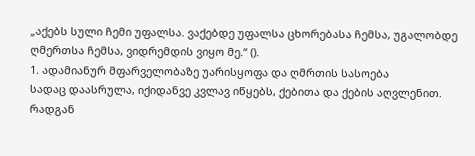„აქებს სული ჩემი უფალსა. ვაქებდე უფალსა ცხორებასა ჩემსა, უგალობდე ღმერთსა ჩემსა, ვიდრემდის ვიყო მე.“ ().
1. ადამიანურ მფარველობაზე უარისყოფა და ღმრთის სასოება
სადაც დაასრულა, იქიდანვე კვლავ იწყებს, ქებითა და ქების აღვლენით. რადგან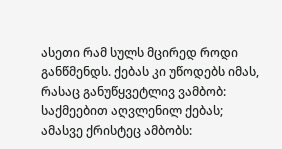ასეთი რამ სულს მცირედ როდი განწმენდს. ქებას კი უწოდებს იმას, რასაც განუწყვეტლივ ვამბობ: საქმეებით აღვლენილ ქებას; ამასვე ქრისტეც ამბობს: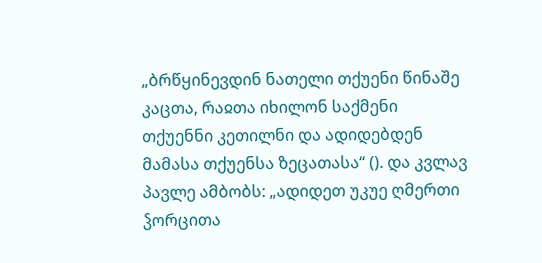„ბრწყინევდინ ნათელი თქუენი წინაშე კაცთა, რაჲთა იხილონ საქმენი თქუენნი კეთილნი და ადიდებდენ მამასა თქუენსა ზეცათასა“ (). და კვლავ პავლე ამბობს: „ადიდეთ უკუე ღმერთი ჴორცითა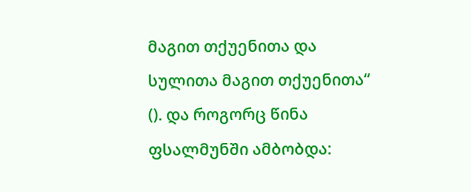მაგით თქუენითა და სულითა მაგით თქუენითა“ (). და როგორც წინა ფსალმუნში ამბობდა: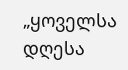„ყოველსა დღესა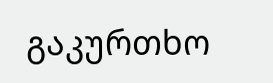გაკურთხო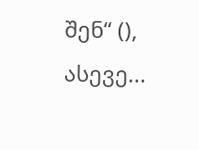შენ“ (), ასევე...